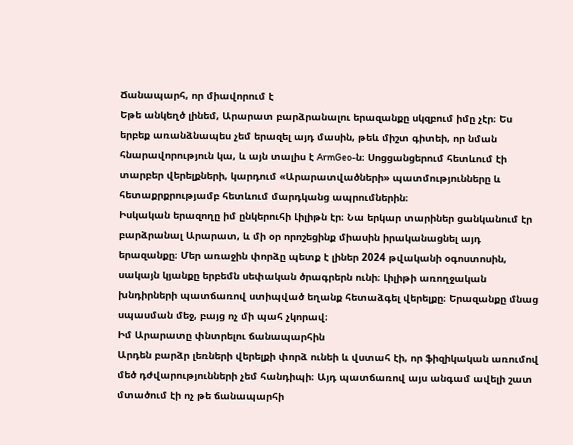Ճանապարհ, որ միավորում է
Եթե անկեղծ լինեմ, Արարատ բարձրանալու երազանքը սկզբում իմը չէր։ Ես երբեք առանձնապես չեմ երազել այդ մասին, թեև միշտ գիտեի, որ նման հնարավորություն կա, և այն տալիս է ArmGeo-ն։ Սոցցանցերում հետևում էի տարբեր վերելքների, կարդում «Արարատվածների» պատմությունները և հետաքրքրությամբ հետևում մարդկանց ապրումներին։
Իսկական երազողը իմ ընկերուհի Լիլիթն էր։ Նա երկար տարիներ ցանկանում էր բարձրանալ Արարատ, և մի օր որոշեցինք միասին իրականացնել այդ երազանքը։ Մեր առաջին փորձը պետք է լիներ 2024 թվականի օգոստոսին, սակայն կյանքը երբեմն սեփական ծրագրերն ունի։ Լիլիթի առողջական խնդիրների պատճառով ստիպված եղանք հետաձգել վերելքը։ Երազանքը մնաց սպասման մեջ, բայց ոչ մի պահ չկորավ։
Իմ Արարատը փնտրելու ճանապարհին
Արդեն բարձր լեռների վերելքի փորձ ունեի և վստահ էի, որ ֆիզիկական առումով մեծ դժվարությունների չեմ հանդիպի։ Այդ պատճառով այս անգամ ավելի շատ մտածում էի ոչ թե ճանապարհի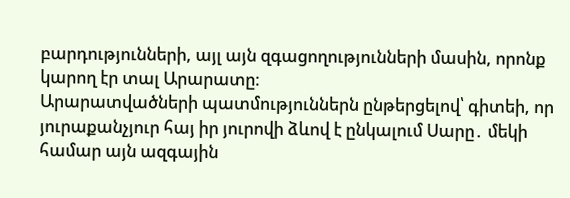բարդությունների, այլ այն զգացողությունների մասին, որոնք կարող էր տալ Արարատը։
Արարատվածների պատմություններն ընթերցելով՝ գիտեի, որ յուրաքանչյուր հայ իր յուրովի ձևով է ընկալում Սարը․ մեկի համար այն ազգային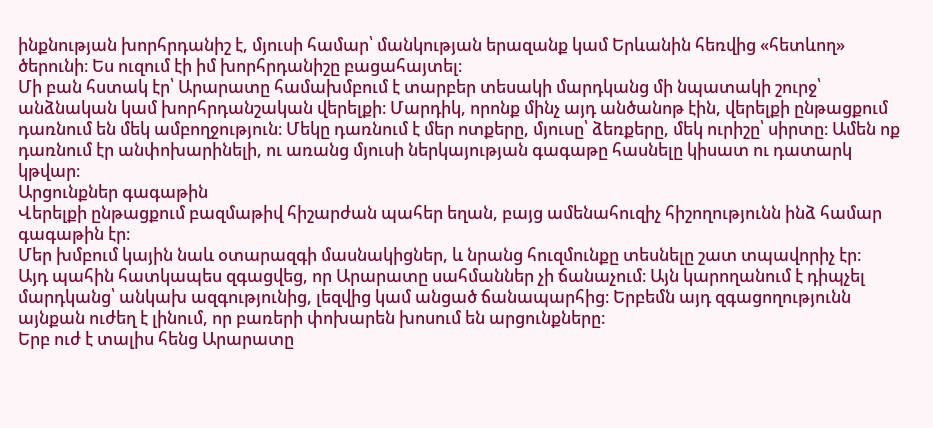ինքնության խորհրդանիշ է, մյուսի համար՝ մանկության երազանք կամ Երևանին հեռվից «հետևող» ծերունի։ Ես ուզում էի իմ խորհրդանիշը բացահայտել։
Մի բան հստակ էր՝ Արարատը համախմբում է տարբեր տեսակի մարդկանց մի նպատակի շուրջ՝ անձնական կամ խորհրդանշական վերելքի։ Մարդիկ, որոնք մինչ այդ անծանոթ էին, վերելքի ընթացքում դառնում են մեկ ամբողջություն։ Մեկը դառնում է մեր ոտքերը, մյուսը՝ ձեռքերը, մեկ ուրիշը՝ սիրտը։ Ամեն ոք դառնում էր անփոխարինելի, ու առանց մյուսի ներկայության գագաթը հասնելը կիսատ ու դատարկ կթվար։
Արցունքներ գագաթին
Վերելքի ընթացքում բազմաթիվ հիշարժան պահեր եղան, բայց ամենահուզիչ հիշողությունն ինձ համար գագաթին էր։
Մեր խմբում կային նաև օտարազգի մասնակիցներ, և նրանց հուզմունքը տեսնելը շատ տպավորիչ էր։
Այդ պահին հատկապես զգացվեց, որ Արարատը սահմաններ չի ճանաչում։ Այն կարողանում է դիպչել մարդկանց՝ անկախ ազգությունից, լեզվից կամ անցած ճանապարհից։ Երբեմն այդ զգացողությունն այնքան ուժեղ է լինում, որ բառերի փոխարեն խոսում են արցունքները։
Երբ ուժ է տալիս հենց Արարատը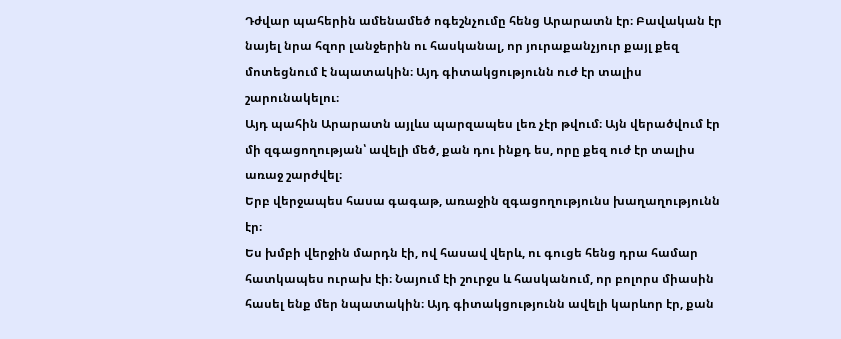Դժվար պահերին ամենամեծ ոգեշնչումը հենց Արարատն էր։ Բավական էր նայել նրա հզոր լանջերին ու հասկանալ, որ յուրաքանչյուր քայլ քեզ մոտեցնում է նպատակին։ Այդ գիտակցությունն ուժ էր տալիս շարունակելու։
Այդ պահին Արարատն այլևս պարզապես լեռ չէր թվում։ Այն վերածվում էր մի զգացողության՝ ավելի մեծ, քան դու ինքդ ես, որը քեզ ուժ էր տալիս առաջ շարժվել։
Երբ վերջապես հասա գագաթ, առաջին զգացողությունս խաղաղությունն էր։
Ես խմբի վերջին մարդն էի, ով հասավ վերև, ու գուցե հենց դրա համար հատկապես ուրախ էի։ Նայում էի շուրջս և հասկանում, որ բոլորս միասին հասել ենք մեր նպատակին։ Այդ գիտակցությունն ավելի կարևոր էր, քան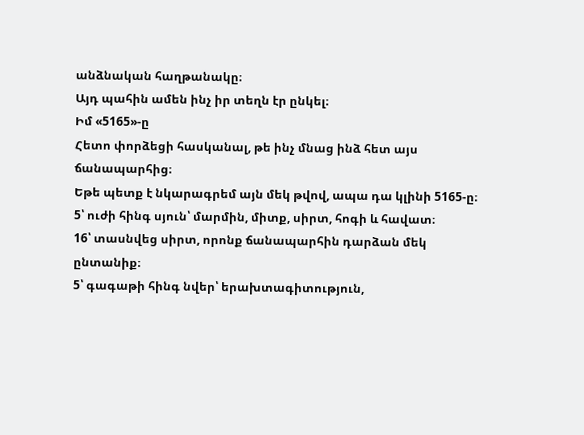անձնական հաղթանակը։
Այդ պահին ամեն ինչ իր տեղն էր ընկել։
Իմ «5165»-ը
Հետո փորձեցի հասկանալ, թե ինչ մնաց ինձ հետ այս ճանապարհից։
Եթե պետք է նկարագրեմ այն մեկ թվով, ապա դա կլինի 5165-ը։
5՝ ուժի հինգ սյուն՝ մարմին, միտք, սիրտ, հոգի և հավատ։
16՝ տասնվեց սիրտ, որոնք ճանապարհին դարձան մեկ ընտանիք։
5՝ գագաթի հինգ նվեր՝ երախտագիտություն,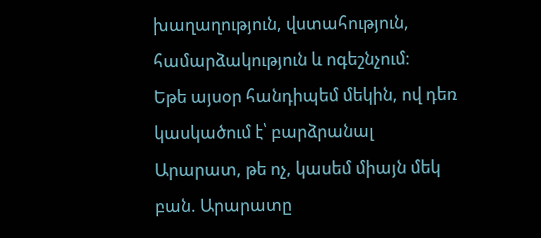խաղաղություն, վստահություն, համարձակություն և ոգեշնչում։
Եթե այսօր հանդիպեմ մեկին, ով դեռ կասկածում է՝ բարձրանալ Արարատ, թե ոչ, կասեմ միայն մեկ բան. Արարատը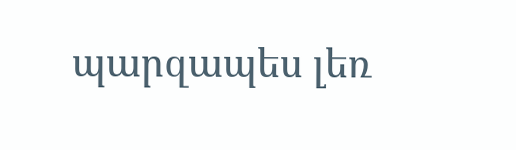պարզապես լեռ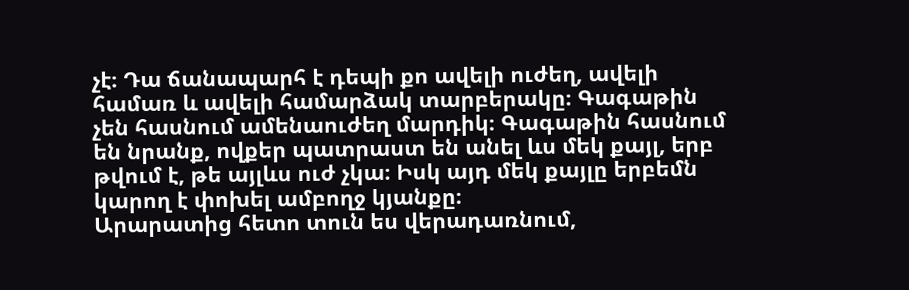չէ։ Դա ճանապարհ է դեպի քո ավելի ուժեղ, ավելի համառ և ավելի համարձակ տարբերակը։ Գագաթին չեն հասնում ամենաուժեղ մարդիկ։ Գագաթին հասնում են նրանք, ովքեր պատրաստ են անել ևս մեկ քայլ, երբ թվում է, թե այլևս ուժ չկա։ Իսկ այդ մեկ քայլը երբեմն կարող է փոխել ամբողջ կյանքը։
Արարատից հետո տուն ես վերադառնում,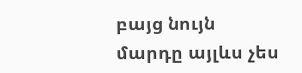բայց նույն մարդը այլևս չես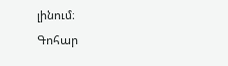լինում։
Գոհար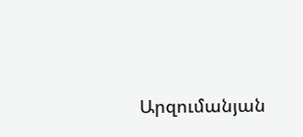Արզումանյան